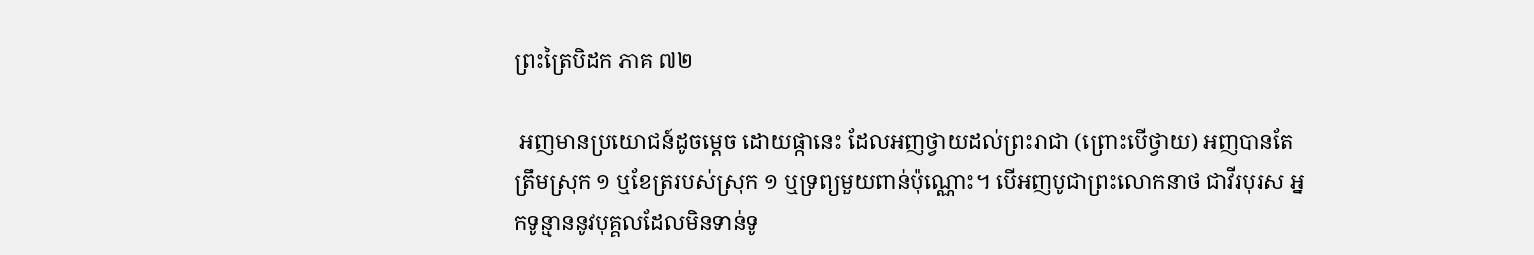ព្រះត្រៃបិដក ភាគ ៧២

 អញមានប្រយោជន៍ដូចម្តេច ដោយផ្កានេះ ដែលអញថ្វាយដល់ព្រះរាជា (ព្រោះបើថ្វាយ) អញបានតែត្រឹមស្រុក ១ ឬខែត្ររបស់ស្រុក ១ ឬទ្រព្យមួយពាន់ប៉ុណ្ណោះ។ បើអញបូជាព្រះលោកនាថ ជាវីរបុរស អ្នកទូន្មាននូវបុគ្គលដែលមិនទាន់ទូ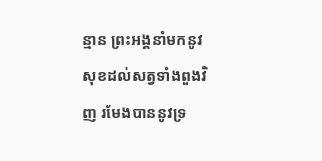ន្មាន ព្រះអង្គនាំមកនូវសុខដល់សត្វទាំងពួងវិញ រមែងបាននូវទ្រ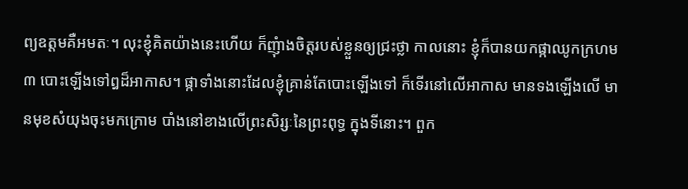ព្យឧត្តមគឺអមតៈ។ លុះខ្ញុំគិតយ៉ាងនេះហើយ ក៏ញុំាងចិត្តរបស់ខ្លួនឲ្យជ្រះថ្លា កាលនោះ ខ្ញុំក៏បានយកផ្កាឈូកក្រហម ៣ បោះឡើងទៅឰដ៏អាកាស។ ផ្កាទាំងនោះដែលខ្ញុំគ្រាន់តែបោះឡើងទៅ ក៏ទើរនៅលើអាកាស មានទងឡើងលើ មានមុខសំយុងចុះមកក្រោម បាំងនៅខាងលើព្រះសិរ្សៈនៃព្រះពុទ្ធ ក្នុងទីនោះ។ ពួក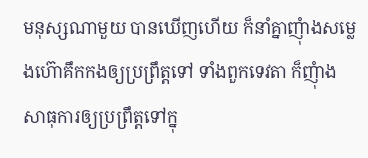មនុស្សណាមួយ បានឃើញហើយ ក៏នាំគ្នាញុំាងសម្លេងហ៊ោគឹកកងឲ្យប្រព្រឹត្តទៅ ទាំងពួកទេវតា ក៏ញុំាងសាធុការឲ្យប្រព្រឹត្តទៅក្នុ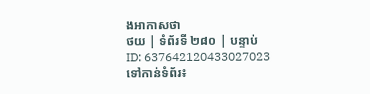ងអាកាសថា
ថយ | ទំព័រទី ២៨០ | បន្ទាប់
ID: 637642120433027023
ទៅកាន់ទំព័រ៖